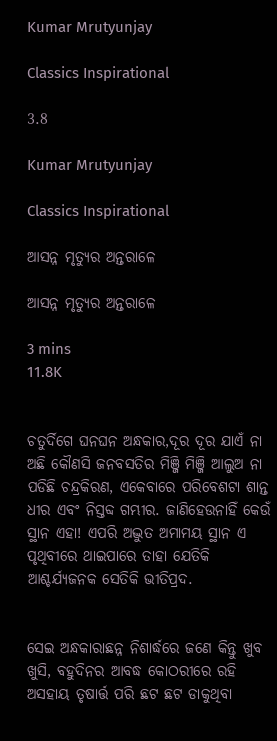Kumar Mrutyunjay

Classics Inspirational

3.8

Kumar Mrutyunjay

Classics Inspirational

ଆସନ୍ନ ମୃତ୍ୟୁର ଅନ୍ତରାଳେ

ଆସନ୍ନ ମୃତ୍ୟୁର ଅନ୍ତରାଳେ

3 mins
11.8K


ଚତୁର୍ଦିଗେ ଘନଘନ ଅନ୍ଧକାର,ଦୂର ଦୂର ଯାଏଁ ନା ଅଛି କୌଣସି ଜନବସତିର ମିଞ୍ଜି ମିଞ୍ଜି ଆଲୁଅ ନା ପଡିଛି ଚନ୍ଦ୍ରକିରଣ, ଏକେବାରେ ପରିବେଶଟା ଶାନ୍ତ ଧୀର ଏବଂ ନିସ୍ତବ୍ଦ ଗମ୍ଭୀର. ଜାଣିହେଉନାହିଁ କେଉଁ ସ୍ଥାନ ଏହା! ଏପରି ଅଦ୍ଭୁତ ଅମାମୟ ସ୍ଥାନ ଏ ପୃଥିବୀରେ ଥାଇପାରେ ତାହା ଯେତିକି ଆଶ୍ଚର୍ଯ୍ୟଜନକ ସେତିକି ଭୀତିପ୍ରଦ.


ସେଇ ଅନ୍ଧକାରାଛନ୍ନ ନିଶାର୍ଦ୍ଧରେ ଜଣେ କିନ୍ତୁ ଖୁବ ଖୁସି, ବହୁଦିନର ଆବଦ୍ଧ କୋଠରୀରେ ରହି ଅସହାୟ ତୃଷାର୍ତ୍ତ ପରି ଛଟ ଛଟ ଡାକୁଥିବା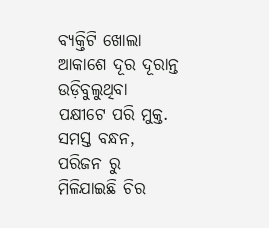ବ୍ୟକ୍ତିଟି ଖୋଲା ଆକାଶେ ଦୂର ଦୂରାନ୍ତ ଉଡ଼ିବୁଲୁଥିବା ପକ୍ଷୀଟେ ପରି ମୁକ୍ତ. ସମସ୍ତ ବନ୍ଧନ, ପରିଜନ ରୁ ମିଳିଯାଇଛି ଚିର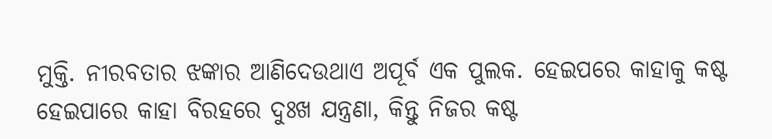ମୁକ୍ତି. ନୀରବତାର ଝଙ୍କାର ଆଣିଦେଉଥାଏ ଅପୂର୍ବ ଏକ ପୁଲକ. ହେଇପରେ କାହାକୁ କଷ୍ଟ ହେଇପାରେ କାହା ବିରହରେ ଦୁଃଖ ଯନ୍ତ୍ରଣା, କିନ୍ତୁ ନିଜର କଷ୍ଟ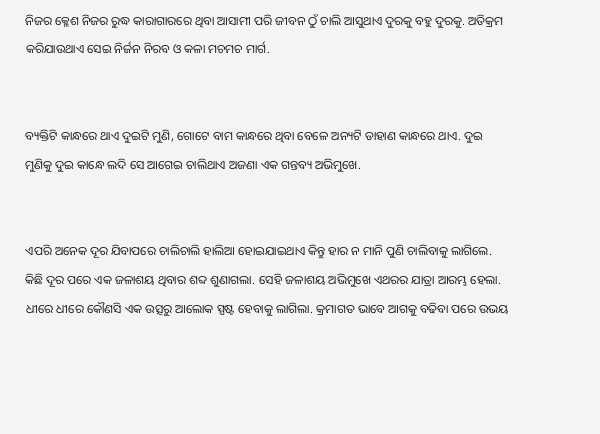ନିଜର କ୍ଳେଶ ନିଜର ରୁଦ୍ଧ କାରାଗାରରେ ଥିବା ଆସାମୀ ପରି ଜୀବନ ଠୁଁ ଚାଲି ଆସୁଥାଏ ଦୁରକୁ ବହୁ ଦୁରକୁ. ଅତିକ୍ରମ କରିଯାଉଥାଏ ସେଇ ନିର୍ଜନ ନିରବ ଓ କଳା ମଚମଚ ମାର୍ଗ.


ବ୍ୟକ୍ତିଟି କାନ୍ଧରେ ଥାଏ ଦୁଇଟି ମୁଣି, ଗୋଟେ ବାମ କାନ୍ଧରେ ଥିବା ବେଳେ ଅନ୍ୟଟି ଡାହାଣ କାନ୍ଧରେ ଥାଏ. ଦୁଇ ମୁଣିକୁ ଦୁଇ କାନ୍ଧେ ଲଦି ସେ ଆଗେଇ ଚାଲିଥାଏ ଅଜଣା ଏକ ଗନ୍ତବ୍ୟ ଅଭିମୁଖେ.


ଏପରି ଅନେକ ଦୂର ଯିବାପରେ ଚାଲିଚାଲି ହାଲିଆ ହୋଇଯାଇଥାଏ କିନ୍ତୁ ହାର ନ ମାନି ପୁଣି ଚାଲିବାକୁ ଲାଗିଲେ. କିଛି ଦୂର ପରେ ଏକ ଜଳାଶୟ ଥିବାର ଶବ୍ଦ ଶୁଣାଗଲା. ସେହି ଜଳାଶୟ ଅଭିମୁଖେ ଏଥରର ଯାତ୍ରା ଆରମ୍ଭ ହେଲା. ଧୀରେ ଧୀରେ କୌଣସି ଏକ ଉତ୍ସରୁ ଆଲୋକ ସ୍ପଷ୍ଟ ହେବାକୁ ଲାଗିଲା. କ୍ରମାଗତ ଭାବେ ଆଗକୁ ବଢିବା ପରେ ଉଭୟ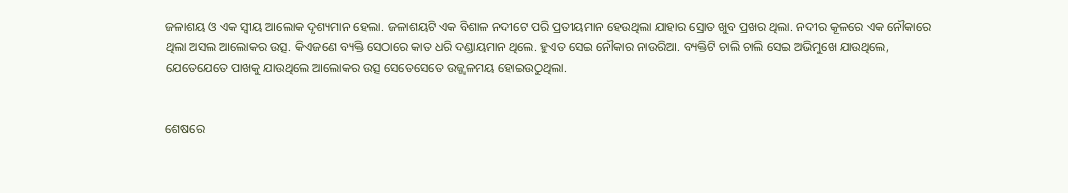ଜଳାଶୟ ଓ ଏକ ସ୍ୱୀୟ ଆଲୋକ ଦୃଶ୍ୟମାନ ହେଲା. ଜଳାଶୟଟି ଏକ ବିଶାଳ ନଦୀଟେ ପରି ପ୍ରତୀୟମାନ ହେଉଥିଲା ଯାହାର ସ୍ରୋତ ଖୁବ ପ୍ରଖର ଥିଲା. ନଦୀର କୂଳରେ ଏକ ନୌକାରେ ଥିଲା ଅସଲ ଆଲୋକର ଉତ୍ସ. କିଏଜଣେ ବ୍ୟକ୍ତି ସେଠାରେ କାତ ଧରି ଦଣ୍ଡାୟମାନ ଥିଲେ. ହୁଏତ ସେଇ ନୌକାର ନାଉରିଆ. ବ୍ୟକ୍ତିଟି ଚାଲି ଚାଲି ସେଇ ଅଭିମୁଖେ ଯାଉଥିଲେ, ଯେତେଯେତେ ପାଖକୁ ଯାଉଥିଲେ ଆଲୋକର ଉତ୍ସ ସେତେସେତେ ଉଜ୍ଜ୍ୱଳମୟ ହୋଇଉଠୁଥିଲା.


ଶେଷରେ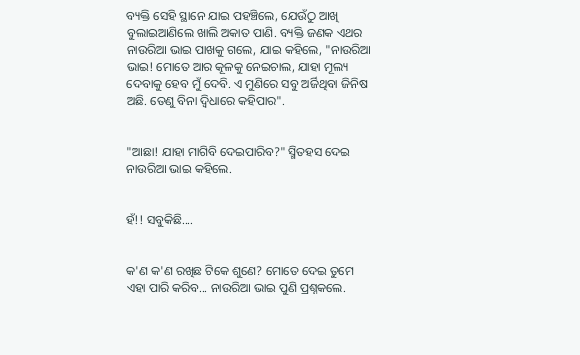ବ୍ୟକ୍ତି ସେହି ସ୍ଥାନେ ଯାଇ ପହଞ୍ଚିଲେ, ଯେଉଁଠୁ ଆଖି ବୁଲାଇଆଣିଲେ ଖାଲି ଅକାତ ପାଣି. ବ୍ୟକ୍ତି ଜଣକ ଏଥର ନାଉରିଆ ଭାଇ ପାଖକୁ ଗଲେ, ଯାଇ କହିଲେ, "ନାଉରିଆ ଭାଇ! ମୋତେ ଆର କୂଳକୁ ନେଇଚାଲ, ଯାହା ମୂଲ୍ୟ ଦେବାକୁ ହେବ ମୁଁ ଦେବି. ଏ ମୁଣିରେ ସବୁ ଅର୍ଜିଥିବା ଜିନିଷ ଅଛି. ତେଣୁ ବିନା ଦ୍ଵିଧାରେ କହିପାର".


"ଆଛା! ଯାହା ମାଗିବି ଦେଇପାରିବ?" ସ୍ମିତହସ ଦେଇ ନାଉରିଆ ଭାଇ କହିଲେ.


ହଁ!! ସବୁକିଛି....


କ'ଣ କ'ଣ ରଖିଛ ଟିକେ ଶୁଣେ? ମୋତେ ଦେଇ ତୁମେ ଏହା ପାରି କରିବ... ନାଉରିଆ ଭାଇ ପୁଣି ପ୍ରଶ୍ନକଲେ.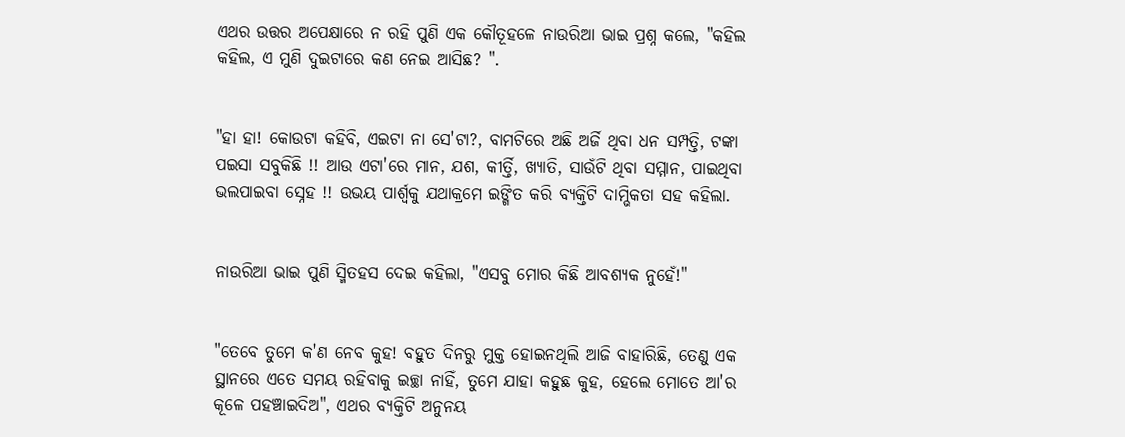ଏଥର ଉତ୍ତର ଅପେକ୍ଷାରେ ନ ରହି ପୁଣି ଏକ କୌତୂହଳେ ନାଉରିଆ ଭାଇ ପ୍ରଶ୍ନ କଲେ, "କହିଲ କହିଲ, ଏ ମୁଣି ଦୁଇଟାରେ କଣ ନେଇ ଆସିଛ? ".


"ହା ହା! କୋଉଟା କହିବି, ଏଇଟା ନା ସେ'ଟା?, ବାମଟିରେ ଅଛି ଅର୍ଜି ଥିବା ଧନ ସମ୍ପତ୍ତି, ଟଙ୍କା ପଇସା ସବୁକିଛି !! ଆଉ ଏଟା'ରେ ମାନ, ଯଶ, କୀର୍ତ୍ତି, ଖ୍ୟାତି, ସାଉଁଟି ଥିବା ସମ୍ମାନ, ପାଇଥିବା ଭଲପାଇବା ସ୍ନେହ !! ଉଭୟ ପାର୍ଶ୍ୱକୁ ଯଥାକ୍ରମେ ଇଙ୍ଗିତ କରି ବ୍ୟକ୍ତିଟି ଦାମ୍ଭିକତା ସହ କହିଲା.


ନାଉରିଆ ଭାଇ ପୁଣି ସ୍ମିତହସ ଦେଇ କହିଲା, "ଏସବୁ ମୋର କିଛି ଆବଶ୍ୟକ ନୁହେଁ!"


"ତେବେ ତୁମେ କ'ଣ ନେବ କୁହ! ବହୁତ ଦିନରୁ ମୁକ୍ତ ହୋଇନଥିଲି ଆଜି ବାହାରିଛି, ତେଣୁ ଏକ ସ୍ଥାନରେ ଏତେ ସମୟ ରହିବାକୁ ଇଚ୍ଛା ନାହିଁ, ତୁମେ ଯାହା କହୁଛ କୁହ, ହେଲେ ମୋତେ ଆ'ର କୂଳେ ପହଞ୍ଚାଇଦିଅ", ଏଥର ବ୍ୟକ୍ତିଟି ଅନୁନୟ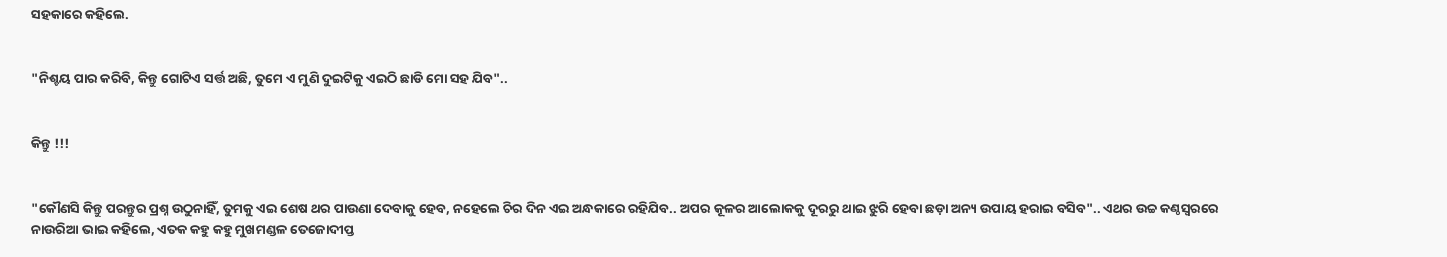ସହକାରେ କହିଲେ.


"ନିଶ୍ଚୟ ପାର କରିବି, କିନ୍ତୁ ଗୋଟିଏ ସର୍ତ୍ତ ଅଛି, ତୁମେ ଏ ମୁଣି ଦୁଇଟିକୁ ଏଇଠି ଛାଡି ମୋ ସହ ଯିବ"..


କିନ୍ତୁ !!!


"କୌଣସି କିନ୍ତୁ ପରନ୍ତୁର ପ୍ରଶ୍ନ ଉଠୁନାହିଁ, ତୁମକୁ ଏଇ ଶେଷ ଥର ପାଉଣା ଦେବାକୁ ହେବ, ନହେଲେ ଚିର ଦିନ ଏଇ ଅନ୍ଧକାରେ ରହିଯିବ.. ଅପର କୂଳର ଆଲୋକକୁ ଦୂରରୁ ଥାଇ ଝୁରି ହେବା ଛଡ଼ା ଅନ୍ୟ ଉପାୟ ହରାଇ ବସିବ".. ଏଥର ଉଚ୍ଚ କଣ୍ଠସ୍ୱରରେ ନାଉରିଆ ଭାଇ କହିଲେ, ଏତକ କହୁ କହୁ ମୁଖମଣ୍ଡଳ ତେଜୋଦୀପ୍ତ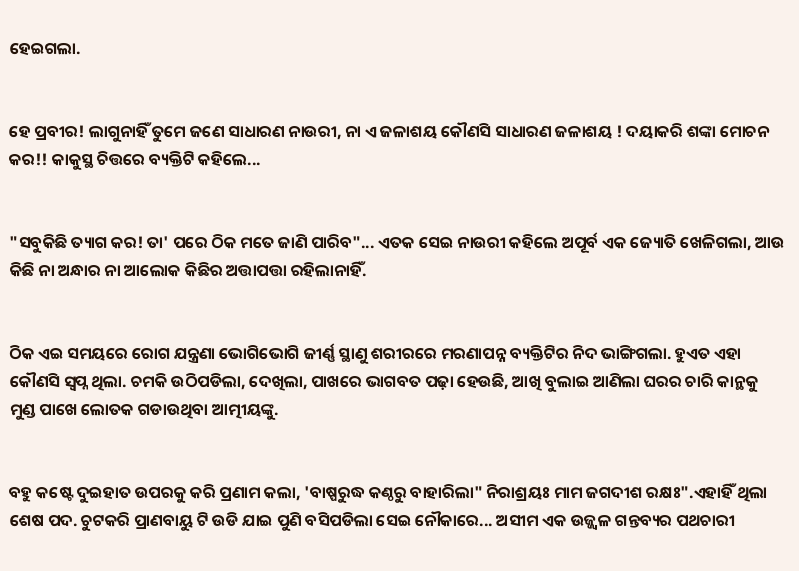ହେଇଗଲା.


ହେ ପ୍ରବୀର! ଲାଗୁନାହିଁ ତୁମେ ଜଣେ ସାଧାରଣ ନାଉରୀ, ନା ଏ ଜଳାଶୟ କୌଣସି ସାଧାରଣ ଜଳାଶୟ ! ଦୟାକରି ଶଙ୍କା ମୋଚନ କର!! କାକୁସ୍ଥ ଚିତ୍ତରେ ବ୍ୟକ୍ତିଟି କହିଲେ...


"ସବୁକିଛି ତ୍ୟାଗ କର! ତା' ପରେ ଠିକ ମତେ ଜାଣି ପାରିବ"... ଏତକ ସେଇ ନାଉରୀ କହିଲେ ଅପୂର୍ବ ଏକ ଜ୍ୟୋତି ଖେଳିଗଲା, ଆଉ କିଛି ନା ଅନ୍ଧାର ନା ଆଲୋକ କିଛିର ଅତ୍ତାପତ୍ତା ରହିଲାନାହିଁ.


ଠିକ ଏଇ ସମୟରେ ରୋଗ ଯନ୍ତ୍ରଣା ଭୋଗିଭୋଗି ଜୀର୍ଣ୍ଣ ସ୍ଥାଣୁ ଶରୀରରେ ମରଣାପନ୍ନ ବ୍ୟକ୍ତିଟିର ନିଦ ଭାଙ୍ଗିଗଲା. ହୁଏତ ଏହା କୌଣସି ସ୍ବପ୍ନ ଥିଲା. ଚମକି ଉଠିପଡିଲା, ଦେଖିଲା, ପାଖରେ ଭାଗବତ ପଢ଼ା ହେଉଛି, ଆଖି ବୁଲାଇ ଆଣିଲା ଘରର ଚାରି କାନ୍ଥକୁ ମୁଣ୍ଡ ପାଖେ ଲୋତକ ଗଡାଉଥିବା ଆତ୍ମୀୟଙ୍କୁ.


ବହୁ କଷ୍ଟେ ଦୁଇହାତ ଉପରକୁ କରି ପ୍ରଣାମ କଲା, 'ବାଷ୍ପରୁଦ୍ଧ କଣ୍ଠରୁ ବାହାରିଲା" ନିରାଶ୍ରୟଃ ମାମ ଜଗଦୀଶ ରକ୍ଷଃ".ଏହାହିଁ ଥିଲା ଶେଷ ପଦ. ଚୁଟକରି ପ୍ରାଣବାୟୁ ଟି ଉଡି ଯାଇ ପୁଣି ବସିପଡିଲା ସେଇ ନୌକାରେ... ଅସୀମ ଏକ ଉଜ୍ଜ୍ୱଳ ଗନ୍ତବ୍ୟର ପଥଚାରୀ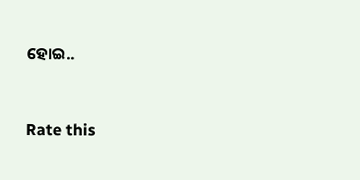ହୋଇ..


Rate this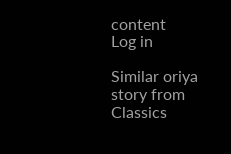content
Log in

Similar oriya story from Classics